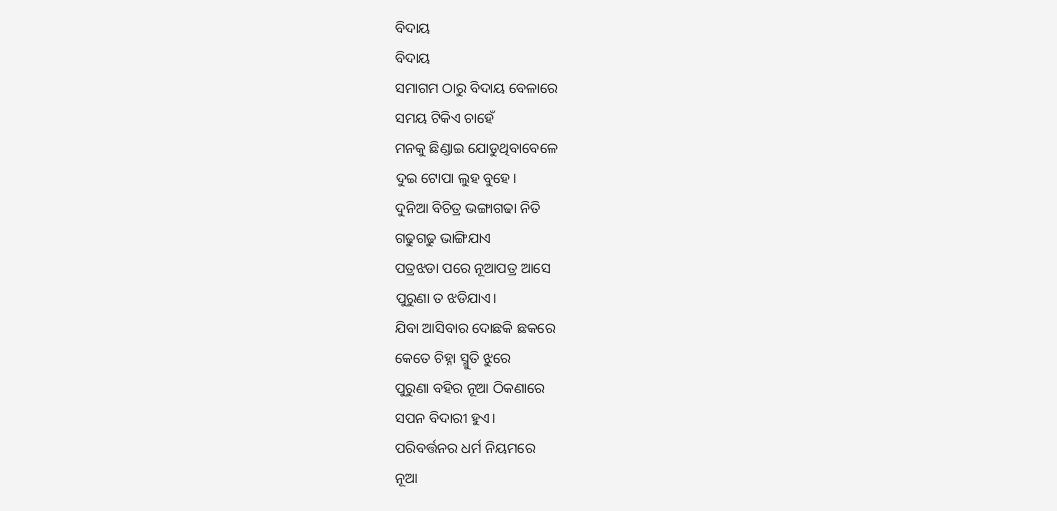ବିଦାୟ
ବିଦାୟ
ସମାଗମ ଠାରୁ ବିଦାୟ ବେଳାରେ
ସମୟ ଟିକିଏ ଚାହେଁ
ମନକୁ ଛିଣ୍ଡାଇ ଯୋଡୁଥିବାବେଳେ
ଦୁଇ ଟୋପା ଲୁହ ବୁହେ।
ଦୁନିଆ ବିଚିତ୍ର ଭଙ୍ଗାଗଢା ନିତି
ଗଢୁଗଢୁ ଭାଙ୍ଗିଯାଏ
ପତ୍ରଝଡା ପରେ ନୂଆପତ୍ର ଆସେ
ପୁରୁଣା ତ ଝଡିଯାଏ।
ଯିବା ଆସିବାର ଦୋଛକି ଛକରେ
କେତେ ଚିହ୍ନା ସ୍ମୁତି ଝୁରେ
ପୁରୁଣା ବହିର ନୂଆ ଠିକଣାରେ
ସପନ ବିଦାରୀ ହୁଏ।
ପରିବର୍ତ୍ତନର ଧର୍ମ ନିୟମରେ
ନୂଆ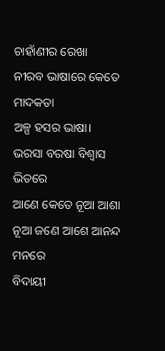ଚାହାଁଣୀର ରେଖା
ନୀରବ ଭାଷାରେ କେତେ ମାଦକତା
ଅଳ୍ପ ହସର ଭାଷା।
ଭରସା ବରଷା ବିଶ୍ୱାସ ଭିତରେ
ଆଣେ କେତେ ନୂଆ ଆଶା
ନୂଆ ଜଣେ ଆଶେ ଆନନ୍ଦ ମନରେ
ବିଦାୟୀ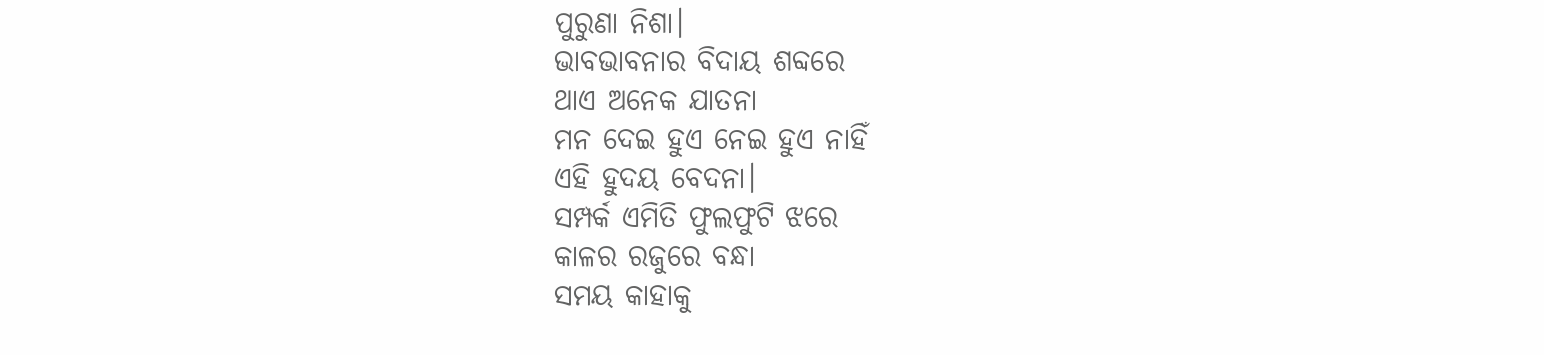ପୁରୁଣା ନିଶା।
ଭାବଭାବନାର ବିଦାୟ ଶବ୍ଦରେ
ଥାଏ ଅନେକ ଯାତନା
ମନ ଦେଇ ହୁଏ ନେଇ ହୁଏ ନାହିଁ
ଏହି ହୁଦୟ ବେଦନା।
ସମ୍ପର୍କ ଏମିତି ଫୁଲଫୁଟି ଝରେ
କାଳର ରଜୁରେ ବନ୍ଧା
ସମୟ କାହାକୁ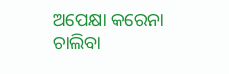ଅପେକ୍ଷା କରେନା
ଚାଲିବା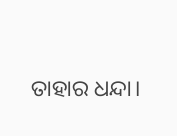ତାହାର ଧନ୍ଦା।